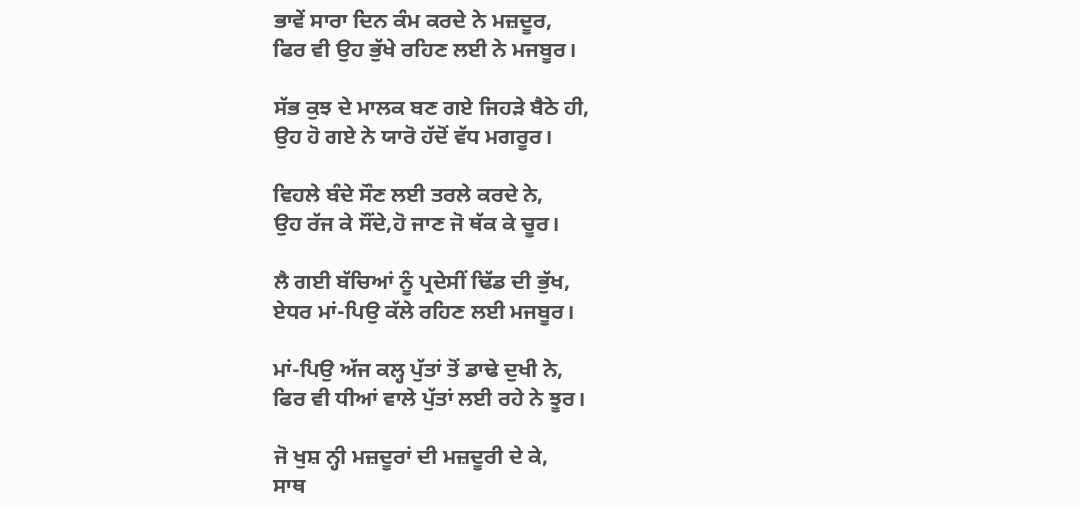ਭਾਵੇਂ ਸਾਰਾ ਦਿਨ ਕੰਮ ਕਰਦੇ ਨੇ ਮਜ਼ਦੂਰ,
ਫਿਰ ਵੀ ਉਹ ਭੁੱਖੇ ਰਹਿਣ ਲਈ ਨੇ ਮਜਬੂਰ।

ਸੱਭ ਕੁਝ ਦੇ ਮਾਲਕ ਬਣ ਗਏ ਜਿਹੜੇ ਬੈਠੇ ਹੀ,
ਉਹ ਹੋ ਗਏ ਨੇ ਯਾਰੋ ਹੱਦੋਂ ਵੱਧ ਮਗਰੂਰ।

ਵਿਹਲੇ ਬੰਦੇ ਸੌਣ ਲਈ ਤਰਲੇ ਕਰਦੇ ਨੇ,
ਉਹ ਰੱਜ ਕੇ ਸੌਂਦੇ,ਹੋ ਜਾਣ ਜੋ ਥੱਕ ਕੇ ਚੂਰ।

ਲੈ ਗਈ ਬੱਚਿਆਂ ਨੂੰ ਪ੍ਰਦੇਸੀਂ ਢਿੱਡ ਦੀ ਭੁੱਖ,
ਏਧਰ ਮਾਂ-ਪਿਉ ਕੱਲੇ ਰਹਿਣ ਲਈ ਮਜਬੂਰ।

ਮਾਂ-ਪਿਉ ਅੱਜ ਕਲ੍ਹ ਪੁੱਤਾਂ ਤੋਂ ਡਾਢੇ ਦੁਖੀ ਨੇ,
ਫਿਰ ਵੀ ਧੀਆਂ ਵਾਲੇ ਪੁੱਤਾਂ ਲਈ ਰਹੇ ਨੇ ਝੂਰ।

ਜੋ ਖੁਸ਼ ਨ੍ਹੀ ਮਜ਼ਦੂਰਾਂ ਦੀ ਮਜ਼ਦੂਰੀ ਦੇ ਕੇ,
ਸਾਥ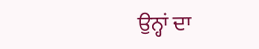ਉਨ੍ਹਾਂ ਦਾ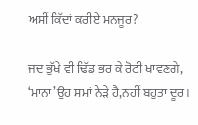ਅਸੀਂ ਕਿੱਦਾਂ ਕਰੀਏ ਮਨਜੂਰ?

ਜਦ ਭੁੱਖੇ ਵੀ ਢਿੱਡ ਭਰ ਕੇ ਰੋਟੀ ਖਾਵਣਗੇ,
‘ਮਾਨਾ’ਉਹ ਸਮਾਂ ਨੇੜੇ ਹੈ,ਨਹੀਂ ਬਹੁਤਾ ਦੂਰ।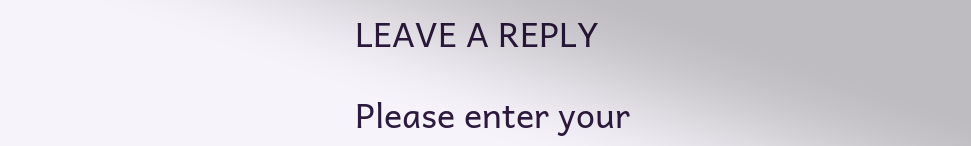LEAVE A REPLY

Please enter your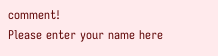comment!
Please enter your name here